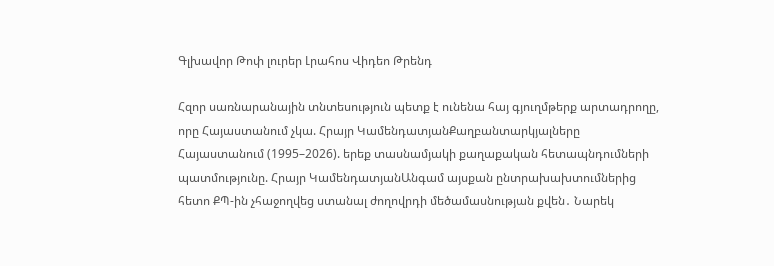Գլխավոր Թոփ լուրեր Լրահոս Վիդեո Թրենդ

Հզոր սառնարանային տնտեսություն պետք է ունենա հայ գյուղմթերք արտադրողը, որը Հայաստանում չկա. Հրայր ԿամենդատյանՔաղբանտարկյալները Հայաստանում (1995–2026). երեք տասնամյակի քաղաքական հետապնդումների պատմությունը. Հրայր ԿամենդատյանԱնգամ այսքան ընտրախախտումներից հետո ՔՊ-ին չհաջողվեց ստանալ ժողովրդի մեծամասնության քվեն․ Նարեկ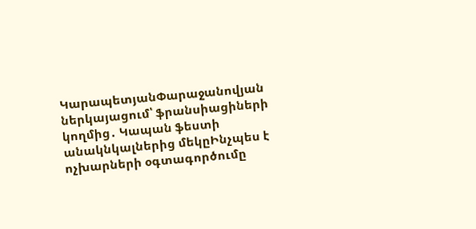ԿարապետյանՓարաջանովյան ներկայացում՝ ֆրանսիացիների կողմից․ Կապան ֆեստի անակնկալներից մեկըԻնչպես է ոչխարների օգտագործումը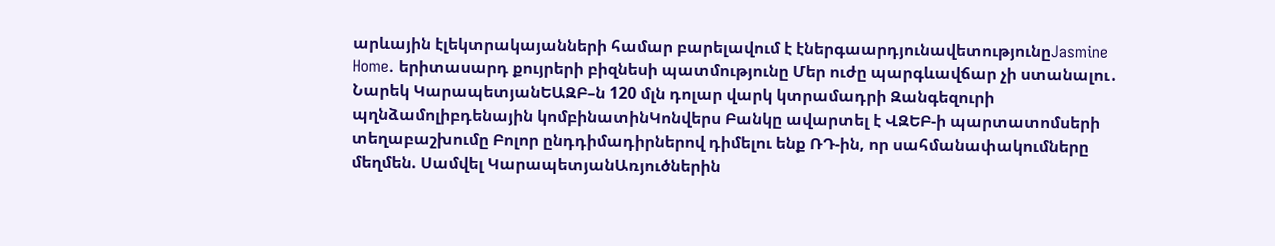արևային էլեկտրակայանների համար բարելավում է էներգաարդյունավետությունըJasmine Home. երիտասարդ քույրերի բիզնեսի պատմությունը Մեր ուժը պարգևավճար չի ստանալու․ Նարեկ ԿարապետյանԵԱԶԲ–ն 120 մլն դոլար վարկ կտրամադրի Զանգեզուրի պղնձամոլիբդենային կոմբինատինԿոնվերս Բանկը ավարտել է ՎԶԵԲ-ի պարտատոմսերի տեղաբաշխումը Բոլոր ընդդիմադիրներով դիմելու ենք ՌԴ-ին, որ սահմանափակումները մեղմեն. Սամվել ԿարապետյանԱռյուծներին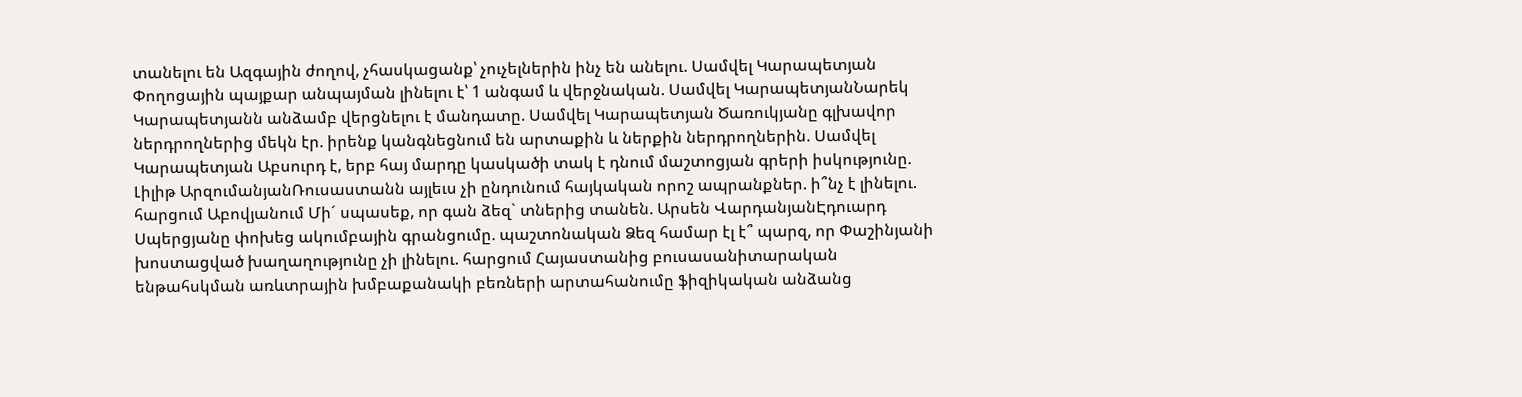տանելու են Ազգային ժողով, չհասկացանք՝ չուչելներին ինչ են անելու. Սամվել Կարապետյան Փողոցային պայքար անպայման լինելու է՝ 1 անգամ և վերջնական. Սամվել ԿարապետյանՆարեկ Կարապետյանն անձամբ վերցնելու է մանդատը. Սամվել Կարապետյան Ծառուկյանը գլխավոր ներդրողներից մեկն էր. իրենք կանգնեցնում են արտաքին և ներքին ներդրողներին. Սամվել Կարապետյան Աբսուրդ է, երբ հայ մարդը կասկածի տակ է դնում մաշտոցյան գրերի իսկությունը. Լիլիթ ԱրզումանյանՌուսաստանն այլեւս չի ընդունում հայկական որոշ ապրանքներ. ի՞նչ է լինելու. հարցում Աբովյանում Մի´ սպասեք, որ գան ձեզ` տներից տանեն. Արսեն ՎարդանյանԷդուարդ Սպերցյանը փոխեց ակումբային գրանցումը. պաշտոնական Ձեզ համար էլ է՞ պարզ, որ Փաշինյանի խոստացված խաղաղությունը չի լինելու. հարցում Հայաստանից բուսասանիտարական ենթահսկման առևտրային խմբաքանակի բեռների արտահանումը ֆիզիկական անձանց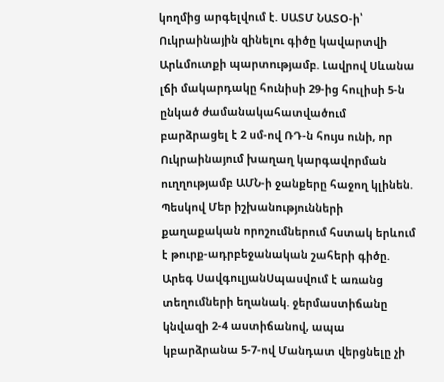կողմից արգելվում է. ՍԱՏՄ ՆԱՏՕ-ի՝ Ուկրաինային զինելnւ գիծը կավարտվի Արևմուտքի պարտnւթյամբ. Լավրով Սևանա լճի մակարդակը հունիսի 29-ից հուլիսի 5-ն ընկած ժամանակահատվածում բարձրացել է 2 սմ-ով ՌԴ-ն հույս ունի, որ Ուկրաինայում խաղաղ կարգավորման ուղղությամբ ԱՄՆ-ի ջանքերը հաջող կլինեն. Պեսկով Մեր իշխանությունների քաղաքական որոշումներում հստակ երևում է թուրք-ադրբեջանական շահերի գիծը. Արեգ ՍավգուլյանՍպասվում է առանց տեղումների եղանակ. ջերմաստիճանը կնվազի 2-4 աստիճանով, ապա կբարձրանա 5-7-ով Մանդատ վերցնելը չի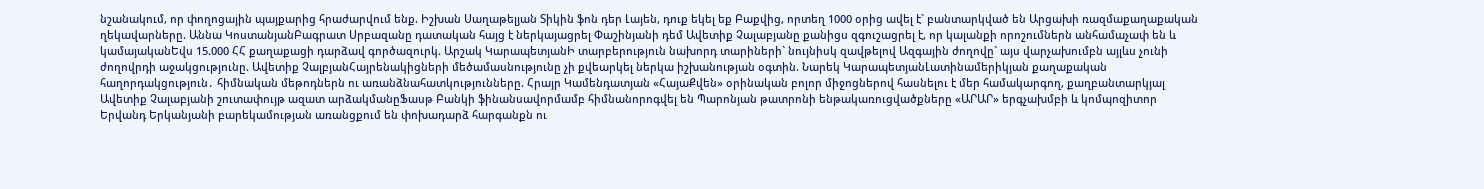նշանակում, որ փողոցային պայքարից հրաժարվում ենք. Իշխան Սաղաթելյան Տիկին ֆոն դեր Լայեն, դուք եկել եք Բաքվից, որտեղ 1000 օրից ավել է` բանտարկված են Արցախի ռազմաքաղաքական ղեկավարները. Աննա ԿոստանյանԲագրատ Սրբազանը դատական հայց է ներկայացրել Փաշինյանի դեմ Ավետիք Չալաբյանը քանիցս զգուշացրել է, որ կալանքի որոշումներն անհամաչափ են և կամայականԵվս 15.000 ՀՀ քաղաքացի դարձավ գործազուրկ. Արշակ ԿարապետյանԻ տարբերություն նախորդ տարիների` նույնիսկ զավթելով Ազգային ժողովը` այս վարչախումբն այլևս չունի ժողովրդի աջակցությունը. Ավետիք ՉալբյանՀայրենակիցների մեծամասնությունը չի քվեարկել ներկա իշխանության օգտին. Նարեկ ԿարապետյանԼատինամերիկյան քաղաքական հաղորդակցություն․ հիմնական մեթոդներն ու առանձնահատկությունները. Հրայր Կամենդատյան «ՀայաՔվեն» օրինական բոլոր միջոցներով հասնելու է մեր համակարգող, քաղբանտարկյալ Ավետիք Չալաբյանի շուտափույթ ազատ արձակմանըՖասթ Բանկի ֆինանսավորմամբ հիմնանորոգվել են Պարոնյան թատրոնի ենթակառուցվածքները «ԱՐԱՐ» երգչախմբի և կոմպոզիտոր Երվանդ Երկանյանի բարեկամության առանցքում են փոխադարձ հարգանքն ու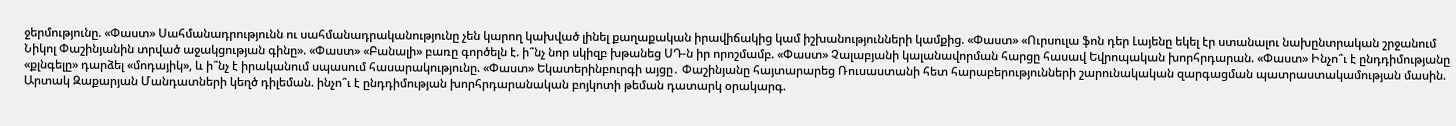ջերմությունը. «Փաստ» Սահմանադրությունն ու սահմանադրականությունը չեն կարող կախված լինել քաղաքական իրավիճակից կամ իշխանությունների կամքից. «Փաստ» «Ուրսուլա ֆոն դեր Լայենը եկել էր ստանալու նախընտրական շրջանում Նիկոլ Փաշինյանին տրված աջակցության գինը». «Փաստ» «Բանալի» բառը գործելն է. ի՞նչ նոր սկիզբ խթանեց ՍԴ-ն իր որոշմամբ. «Փաստ» Չալաբյանի կալանավորման հարցը հասավ Եվրոպական խորհրդարան. «Փաստ» Ինչո՞ւ է ընդդիմությանը «քլնգելը» դարձել «մոդայիկ», և ի՞նչ է իրականում սպասում հասարակությունը. «Փաստ» Եկատերինբուրգի այցը․ Փաշինյանը հայտարարեց Ռուսաստանի հետ հարաբերությունների շարունակական զարգացման պատրաստակամության մասին. Արտակ Զաքարյան Մանդատների կեղծ դիլեման. ինչո՞ւ է ընդդիմության խորհրդարանական բոյկոտի թեման դատարկ օրակարգ.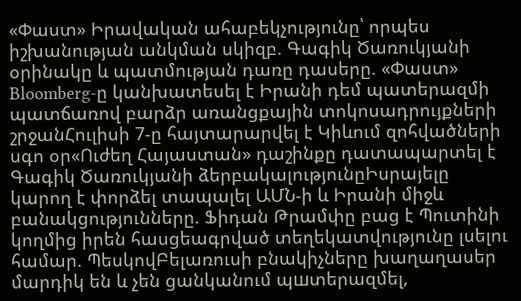«Փաստ» Իրավական ահաբեկչությունը՝ որպես իշխանության անկման սկիզբ. Գագիկ Ծառուկյանի օրինակը և պատմության դառը դասերը. «Փաստ» Bloomberg-ը կանխատեսել է Իրանի դեմ պատերազմի պատճառով բարձր առանցքային տոկոսադրույքների շրջանՀուլիսի 7-ը հայտարարվել է Կիևում զոհվածների սգո օր«Ուժեղ Հայաստան» դաշինքը դատապարտել է Գագիկ Ծառուկյանի ձերբակալությունըԻսրայելը կարող է փորձել տապալել ԱՄՆ-ի և Իրանի միջև բանակցությունները. Ֆիդան Թրամփը բաց է Պուտինի կողմից իրեն հասցեագրված տեղեկատվությունը լսելու համար. ՊեսկովԲելառուսի բնակիչները խաղաղասեր մարդիկ են և չեն ցանկանում պшտերազմել,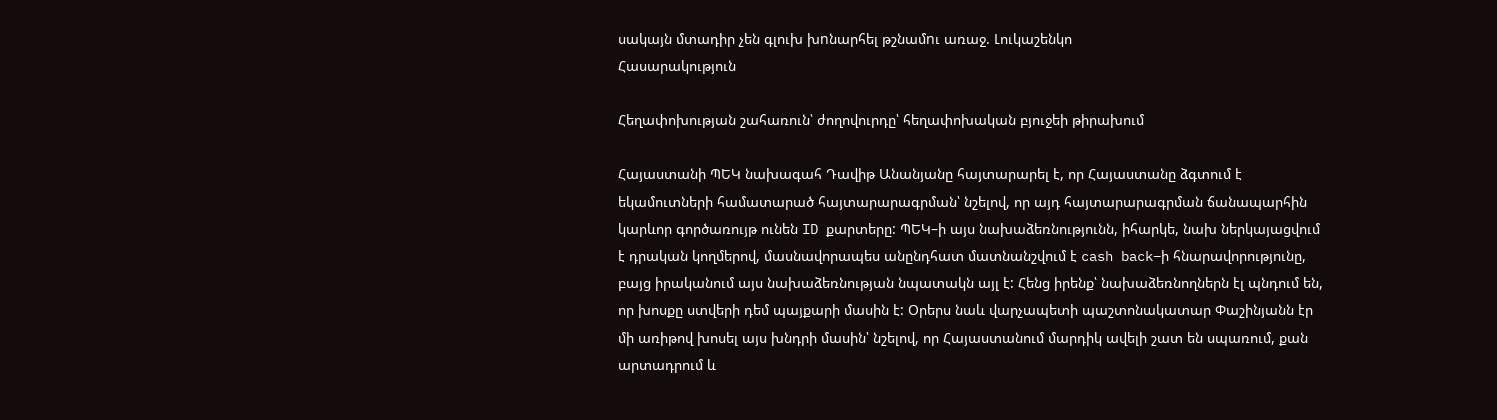սակայն մտադիր չեն գլուխ խnնարհել թշնամnւ առաջ. Լուկաշենկո
Հասարակություն

Հեղափոխության շահառուն՝ ժողովուրդը՝ հեղափոխական բյուջեի թիրախում

Հայաստանի ՊԵԿ նախագահ Դավիթ Անանյանը հայտարարել է, որ Հայաստանը ձգտում է եկամուտների համատարած հայտարարագրման՝ նշելով, որ այդ հայտարարագրման ճանապարհին կարևոր գործառույթ ունեն ID քարտերը: ՊԵԿ–ի այս նախաձեռնությունն, իհարկե, նախ ներկայացվում է դրական կողմերով, մասնավորապես անընդհատ մատնանշվում է cash back–ի հնարավորությունը, բայց իրականում այս նախաձեռնության նպատակն այլ է: Հենց իրենք՝ նախաձեռնողներն էլ պնդում են, որ խոսքը ստվերի դեմ պայքարի մասին է: Օրերս նաև վարչապետի պաշտոնակատար Փաշինյանն էր մի առիթով խոսել այս խնդրի մասին՝ նշելով, որ Հայաստանում մարդիկ ավելի շատ են սպառում, քան արտադրում և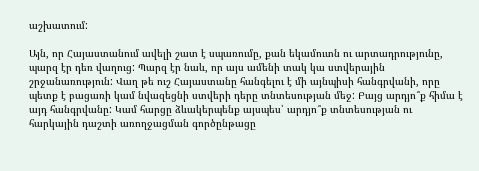աշխատում:

Այն, որ Հայաստանում ավելի շատ է սպառումը, քան եկամուտն ու արտադրությունը, պարզ էր դեռ վաղուց: Պարզ էր նաև, որ այս ամենի տակ կա ստվերային շրջանառություն: Վաղ թե ուշ Հայաստանը հանգելու է մի այնպիսի հանգրվանի, որը պետք է բացառի կամ նվազեցնի ստվերի դերը տնտեսության մեջ: Բայց արդյո՞ք հիմա է այդ հանգրվանը: Կամ հարցը ձևակերպենք այսպես՝ արդյո՞ք տնտեսության ու հարկային դաշտի առողջացման գործընթացը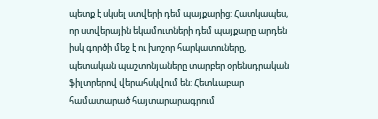պետք է սկսել ստվերի դեմ պայքարից: Հատկապես, որ ստվերային եկամուտների դեմ պայքարը արդեն իսկ գործի մեջ է ու խոշոր հարկատուները, պետական պաշտոնյաները տարբեր օրենսդրական ֆիլտրերով վերահսկվում են: Հետևաբար համատարած հայտարարագրում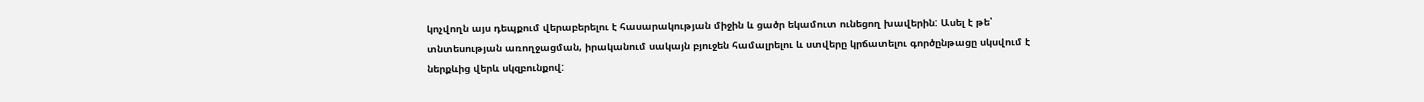կոչվողն այս դեպքում վերաբերելու է հասարակության միջին և ցածր եկամուտ ունեցող խավերին: Ասել է թե՝ տնտեսության առողջացման, իրականում սակայն բյուջեն համալրելու և ստվերը կրճատելու գործընթացը սկսվում է ներքևից վերև սկզբունքով: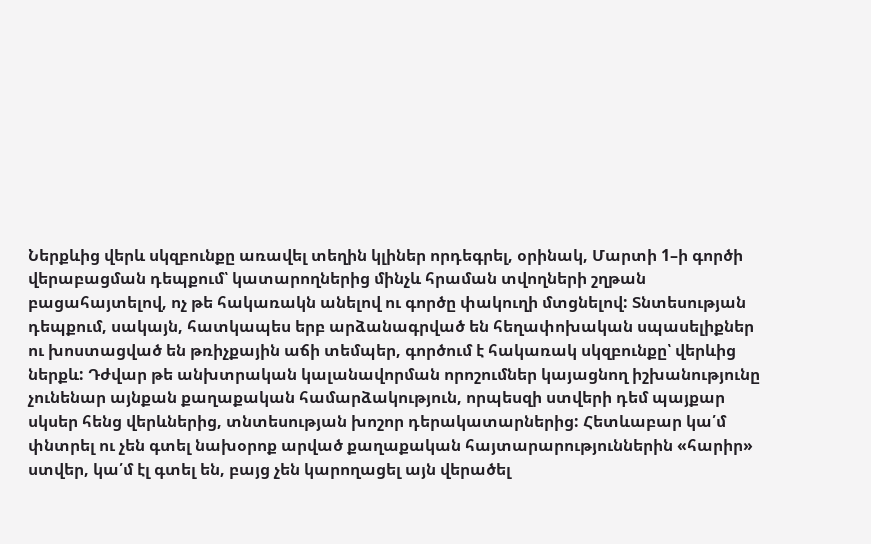Ներքևից վերև սկզբունքը առավել տեղին կլիներ որդեգրել, օրինակ, Մարտի 1–ի գործի վերաբացման դեպքում՝ կատարողներից մինչև հրաման տվողների շղթան բացահայտելով, ոչ թե հակառակն անելով ու գործը փակուղի մտցնելով: Տնտեսության դեպքում, սակայն, հատկապես երբ արձանագրված են հեղափոխական սպասելիքներ ու խոստացված են թռիչքային աճի տեմպեր, գործում է հակառակ սկզբունքը՝ վերևից ներքև: Դժվար թե անխտրական կալանավորման որոշումներ կայացնող իշխանությունը չունենար այնքան քաղաքական համարձակություն, որպեսզի ստվերի դեմ պայքար սկսեր հենց վերևներից, տնտեսության խոշոր դերակատարներից: Հետևաբար կա՛մ փնտրել ու չեն գտել նախօրոք արված քաղաքական հայտարարություններին «հարիր» ստվեր, կա՛մ էլ գտել են, բայց չեն կարողացել այն վերածել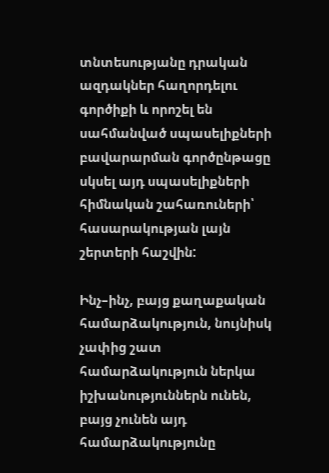տնտեսությանը դրական ազդակներ հաղորդելու գործիքի և որոշել են սահմանված սպասելիքների բավարարման գործընթացը սկսել այդ սպասելիքների հիմնական շահառուների՝ հասարակության լայն շերտերի հաշվին:

Ինչ–ինչ, բայց քաղաքական համարձակություն, նույնիսկ չափից շատ համարձակություն ներկա իշխանություններն ունեն, բայց չունեն այդ համարձակությունը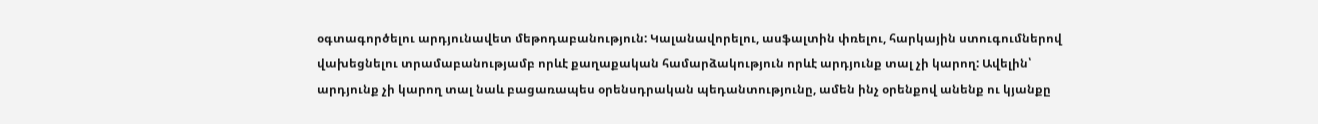օգտագործելու արդյունավետ մեթոդաբանություն: Կալանավորելու, ասֆալտին փռելու, հարկային ստուգումներով վախեցնելու տրամաբանությամբ որևէ քաղաքական համարձակություն որևէ արդյունք տալ չի կարող: Ավելին՝ արդյունք չի կարող տալ նաև բացառապես օրենսդրական պեդանտությունը, ամեն ինչ օրենքով անենք ու կյանքը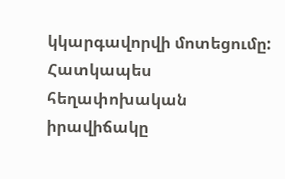կկարգավորվի մոտեցումը: Հատկապես հեղափոխական իրավիճակը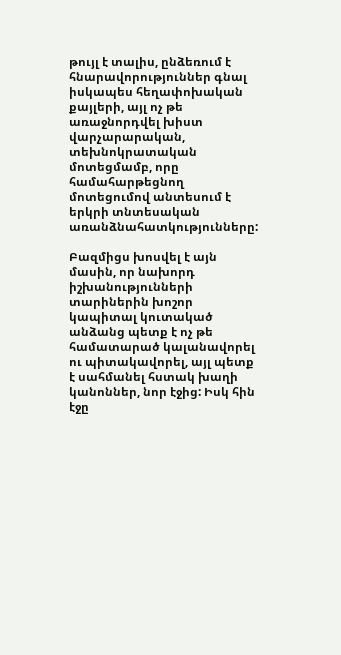թույլ է տալիս, ընձեռում է հնարավորություններ գնալ իսկապես հեղափոխական քայլերի, այլ ոչ թե առաջնորդվել խիստ վարչարարական, տեխնոկրատական մոտեցմամբ, որը համահարթեցնող մոտեցումով անտեսում է երկրի տնտեսական առանձնահատկությունները:

Բազմիցս խոսվել է այն մասին, որ նախորդ իշխանությունների տարիներին խոշոր կապիտալ կուտակած անձանց պետք է ոչ թե համատարած կալանավորել ու պիտակավորել, այլ պետք է սահմանել հստակ խաղի կանոններ, նոր էջից: Իսկ հին էջը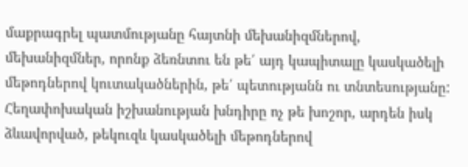մաքրագրել պատմությանը հայտնի մեխանիզմներով, մեխանիզմներ, որոնք ձեռնտու են թե՛ այդ կապիտալը կասկածելի մեթոդներով կուտակածներին, թե՛ պետությանն ու տնտեսությանը: Հեղափոխական իշխանության խնդիրը ոչ թե խոշոր, արդեն իսկ ձևավորված, թեկուզև կասկածելի մեթոդներով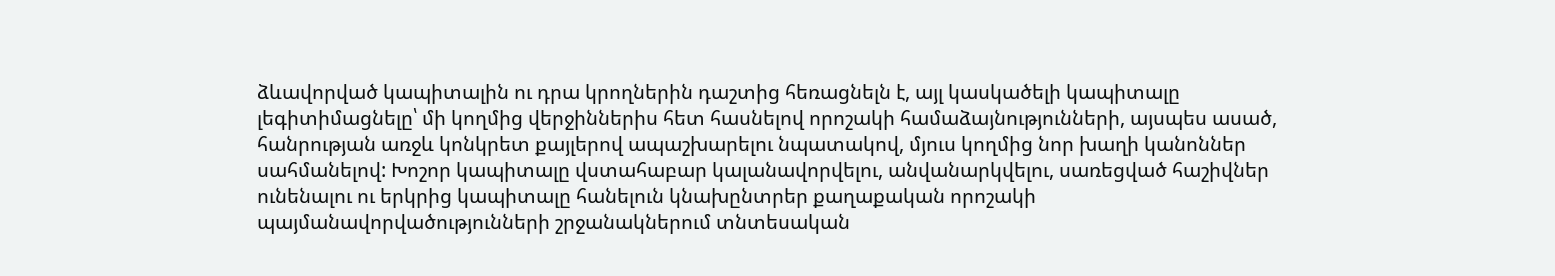ձևավորված կապիտալին ու դրա կրողներին դաշտից հեռացնելն է, այլ կասկածելի կապիտալը լեգիտիմացնելը՝ մի կողմից վերջիններիս հետ հասնելով որոշակի համաձայնությունների, այսպես ասած, հանրության առջև կոնկրետ քայլերով ապաշխարելու նպատակով, մյուս կողմից նոր խաղի կանոններ սահմանելով: Խոշոր կապիտալը վստահաբար կալանավորվելու, անվանարկվելու, սառեցված հաշիվներ ունենալու ու երկրից կապիտալը հանելուն կնախընտրեր քաղաքական որոշակի պայմանավորվածությունների շրջանակներում տնտեսական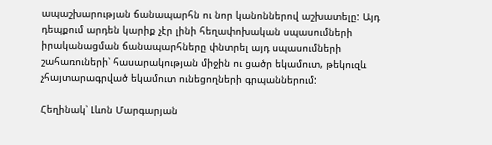ապաշխարության ճանապարհն ու նոր կանոններով աշխատելը: Այդ դեպքում արդեն կարիք չէր լինի հեղափոխական սպասումների իրականացման ճանապարհները փնտրել այդ սպասումների շահառուների՝ հասարակության միջին ու ցածր եկամուտ, թեկուզև չհայտարագրված եկամուտ ունեցողների գրպաններում:

Հեղինակ՝ Լևոն Մարգարյան